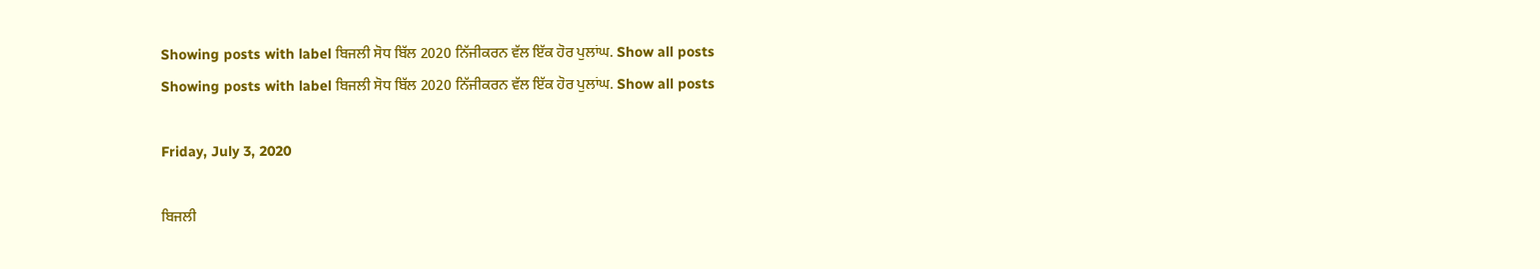Showing posts with label ਬਿਜਲੀ ਸੋਧ ਬਿੱਲ 2020 ਨਿੱਜੀਕਰਨ ਵੱਲ ਇੱਕ ਹੋਰ ਪੁਲਾਂਘ. Show all posts
Showing posts with label ਬਿਜਲੀ ਸੋਧ ਬਿੱਲ 2020 ਨਿੱਜੀਕਰਨ ਵੱਲ ਇੱਕ ਹੋਰ ਪੁਲਾਂਘ. Show all posts

Friday, July 3, 2020

ਬਿਜਲੀ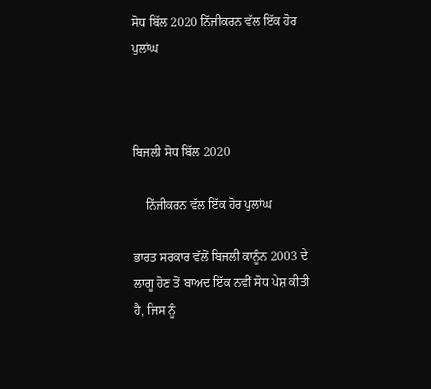ਸੋਧ ਬਿੱਲ 2020 ਨਿੱਜੀਕਰਨ ਵੱਲ ਇੱਕ ਹੋਰ ਪੁਲਾਂਘ



ਬਿਜਲੀ ਸੋਧ ਬਿੱਲ 2020

    ਨਿੱਜੀਕਰਨ ਵੱਲ ਇੱਕ ਹੋਰ ਪੁਲਾਂਘ

ਭਾਰਤ ਸਰਕਾਰ ਵੱਲੋਂ ਬਿਜਲੀ ਕਾਨੂੰਨ 2003 ਦੇ ਲਾਗੂ ਹੋਣ ਤੋਂ ਬਾਅਦ ਇੱਕ ਨਵੀਂ ਸੋਧ ਪੇਸ਼ ਕੀਤੀ ਹੈ, ਜਿਸ ਨੂੰ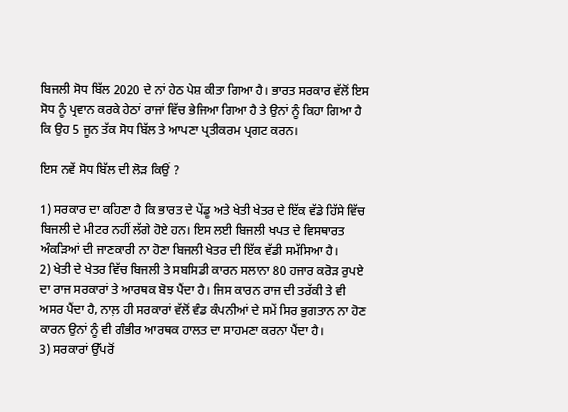ਬਿਜਲੀ ਸੋਧ ਬਿੱਲ 2020 ਦੇ ਨਾਂ ਹੇਠ ਪੇਸ਼ ਕੀਤਾ ਗਿਆ ਹੈ। ਭਾਰਤ ਸਰਕਾਰ ਵੱਲੋਂ ਇਸ ਸੋਧ ਨੂੰ ਪ੍ਰਵਾਨ ਕਰਕੇ ਹੇਠਾਂ ਰਾਜਾਂ ਵਿੱਚ ਭੇਜਿਆ ਗਿਆ ਹੈ ਤੇ ਉਨਾਂ ਨੂੰ ਕਿਹਾ ਗਿਆ ਹੈ ਕਿ ਉਹ 5 ਜੂਨ ਤੱਕ ਸੋਧ ਬਿੱਲ ਤੇ ਆਪਣਾ ਪ੍ਰਤੀਕਰਮ ਪ੍ਰਗਟ ਕਰਨ।

ਇਸ ਨਵੇਂ ਸੋਧ ਬਿੱਲ ਦੀ ਲੋੜ ਕਿਉਂ ?

1) ਸਰਕਾਰ ਦਾ ਕਹਿਣਾ ਹੈ ਕਿ ਭਾਰਤ ਦੇ ਪੇਂਡੂ ਅਤੇ ਖੇਤੀ ਖੇਤਰ ਦੇ ਇੱਕ ਵੱਡੇ ਹਿੱਸੇ ਵਿੱਚ ਬਿਜਲੀ ਦੇ ਮੀਟਰ ਨਹੀਂ ਲੱਗੇ ਹੋਏ ਹਨ। ਇਸ ਲਈ ਬਿਜਲੀ ਖਪਤ ਦੇ ਵਿਸਥਾਰਤ ਅੰਕੜਿਆਂ ਦੀ ਜਾਣਕਾਰੀ ਨਾ ਹੋਣਾ ਬਿਜਲੀ ਖੇਤਰ ਦੀ ਇੱਕ ਵੱਡੀ ਸਮੱਸਿਆ ਹੈ।
2) ਖੇਤੀ ਦੇ ਖੇਤਰ ਵਿੱਚ ਬਿਜਲੀ ਤੇ ਸਬਸਿਡੀ ਕਾਰਨ ਸਲਾਨਾ 80 ਹਜਾਰ ਕਰੋੜ ਰੁਪਏ ਦਾ ਰਾਜ ਸਰਕਾਰਾਂ ਤੇ ਆਰਥਕ ਬੋਝ ਪੈਂਦਾ ਹੈ। ਜਿਸ ਕਾਰਨ ਰਾਜ ਦੀ ਤਰੱਕੀ ਤੇ ਵੀ ਅਸਰ ਪੈਂਦਾ ਹੈ, ਨਾਲ਼ ਹੀ ਸਰਕਾਰਾਂ ਵੱਲੋਂ ਵੰਡ ਕੰਪਨੀਆਂ ਦੇ ਸਮੇਂ ਸਿਰ ਭੁਗਤਾਨ ਨਾ ਹੋਣ ਕਾਰਨ ਉਨਾਂ ਨੂੰ ਵੀ ਗੰਭੀਰ ਆਰਥਕ ਹਾਲਤ ਦਾ ਸਾਹਮਣਾ ਕਰਨਾ ਪੈਂਦਾ ਹੈ।
3) ਸਰਕਾਰਾਂ ਉੱਪਰੋਂ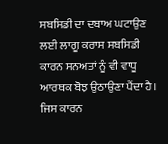ਸਬਸਿਡੀ ਦਾ ਦਬਾਅ ਘਟਾਉਣ ਲਈ ਲਾਗੂ ਕਰਾਸ ਸਬਸਿਡੀ ਕਾਰਨ ਸਨਅਤਾਂ ਨੂੰ ਵੀ ਵਾਧੂ ਆਰਥਕ ਬੋਝ ਉਠਾਉਣਾ ਪੈਂਦਾ ਹੈ। ਜਿਸ ਕਾਰਨ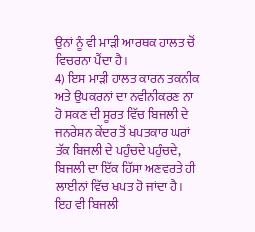ਉਨਾਂ ਨੂੰ ਵੀ ਮਾੜੀ ਆਰਥਕ ਹਾਲਤ ਚੋਂ ਵਿਚਰਨਾ ਪੈਂਦਾ ਹੈ।
4) ਇਸ ਮਾੜੀ ਹਾਲਤ ਕਾਰਨ ਤਕਨੀਕ ਅਤੇ ਉਪਕਰਨਾਂ ਦਾ ਨਵੀਨੀਕਰਣ ਨਾ ਹੋ ਸਕਣ ਦੀ ਸੂਰਤ ਵਿੱਚ ਬਿਜਲੀ ਦੇ ਜਨਰੇਸ਼ਨ ਕੇਂਦਰ ਤੋਂ ਖਪਤਕਾਰ ਘਰਾਂ ਤੱਕ ਬਿਜਲੀ ਦੇ ਪਹੁੰਚਦੇ ਪਹੁੰਚਦੇ, ਬਿਜਲੀ ਦਾ ਇੱਕ ਹਿੱਸਾ ਅਣਵਰਤੇ ਹੀ ਲਾਈਨਾਂ ਵਿੱਚ ਖਪਤ ਹੋ ਜਾਂਦਾ ਹੈ। ਇਹ ਵੀ ਬਿਜਲੀ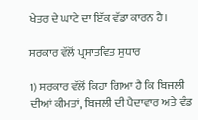ਖੇਤਰ ਦੇ ਘਾਟੇ ਦਾ ਇੱਕ ਵੱਡਾ ਕਾਰਨ ਹੈ।

ਸਰਕਾਰ ਵੱਲੋਂ ਪ੍ਰਸਾਤਵਿਤ ਸੁਧਾਰ

1) ਸਰਕਾਰ ਵੱਲੋਂ ਕਿਹਾ ਗਿਆ ਹੈ ਕਿ ਬਿਜਲੀ ਦੀਆਂ ਕੀਮਤਾਂ, ਬਿਜਲੀ ਦੀ ਪੈਦਾਵਾਰ ਅਤੇ ਵੰਡ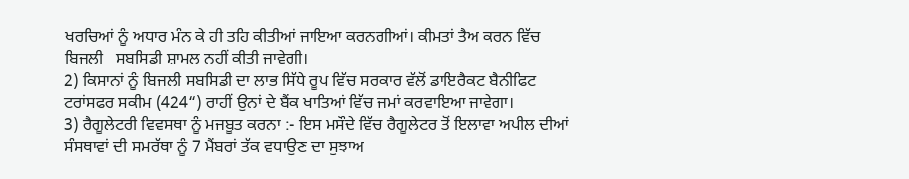ਖਰਚਿਆਂ ਨੂੰ ਅਧਾਰ ਮੰਨ ਕੇ ਹੀ ਤਹਿ ਕੀਤੀਆਂ ਜਾਇਆ ਕਰਨਗੀਆਂ। ਕੀਮਤਾਂ ਤੈਅ ਕਰਨ ਵਿੱਚ ਬਿਜਲੀ   ਸਬਸਿਡੀ ਸ਼ਾਮਲ ਨਹੀਂ ਕੀਤੀ ਜਾਵੇਗੀ।
2) ਕਿਸਾਨਾਂ ਨੂੰ ਬਿਜਲੀ ਸਬਸਿਡੀ ਦਾ ਲਾਭ ਸਿੱਧੇ ਰੂਪ ਵਿੱਚ ਸਰਕਾਰ ਵੱਲੋਂ ਡਾਇਰੈਕਟ ਬੈਨੀਫਿਟ ਟਰਾਂਸਫਰ ਸਕੀਮ (424“) ਰਾਹੀਂ ਉਨਾਂ ਦੇ ਬੈਂਕ ਖਾਤਿਆਂ ਵਿੱਚ ਜਮਾਂ ਕਰਵਾਇਆ ਜਾਵੇਗਾ।
3) ਰੈਗੂਲੇਟਰੀ ਵਿਵਸਥਾ ਨੂੰ ਮਜਬੂਤ ਕਰਨਾ :- ਇਸ ਮਸੌਦੇ ਵਿੱਚ ਰੈਗੂਲੇਟਰ ਤੋਂ ਇਲਾਵਾ ਅਪੀਲ ਦੀਆਂ ਸੰਸਥਾਵਾਂ ਦੀ ਸਮਰੱਥਾ ਨੂੰ 7 ਮੈਂਬਰਾਂ ਤੱਕ ਵਧਾਉਣ ਦਾ ਸੁਝਾਅ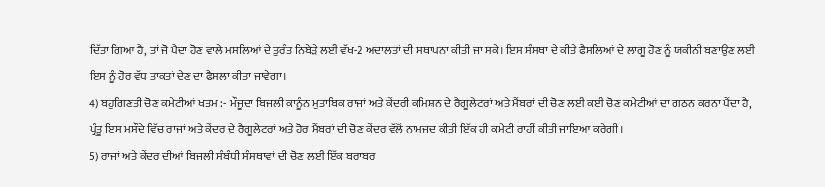ਦਿੱਤਾ ਗਿਆ ਹੈ, ਤਾਂ ਜੋ ਪੈਦਾ ਹੋਣ ਵਾਲੇ ਮਸਲਿਆਂ ਦੇ ਤੁਰੰਤ ਨਿਬੇੜੇ ਲਈ ਵੱਖ-2 ਅਦਾਲਤਾਂ ਦੀ ਸਥਾਪਨਾ ਕੀਤੀ ਜਾ ਸਕੇ। ਇਸ ਸੰਸਥਾ ਦੇ ਕੀਤੇ ਫੈਸਲਿਆਂ ਦੇ ਲਾਗੂ ਹੋਣ ਨੂੰ ਯਕੀਨੀ ਬਣਾਉਣ ਲਈ ਇਸ ਨੂੰ ਹੋਰ ਵੱਧ ਤਾਕਤਾਂ ਦੇਣ ਦਾ ਫੈਸਲਾ ਕੀਤਾ ਜਾਵੇਗਾ।
4) ਬਹੁਗਿਣਤੀ ਚੋਣ ਕਮੇਟੀਆਂ ਖਤਮ :- ਮੌਜੂਦਾ ਬਿਜਲੀ ਕਾਨੂੰਨ ਮੁਤਾਬਿਕ ਰਾਜਾਂ ਅਤੇ ਕੇਂਦਰੀ ਕਮਿਸ਼ਨ ਦੇ ਰੈਗੂਲੇਟਰਾਂ ਅਤੇ ਮੈਂਬਰਾਂ ਦੀ ਚੋਣ ਲਈ ਕਈ ਚੋਣ ਕਮੇਟੀਆਂ ਦਾ ਗਠਨ ਕਰਨਾ ਪੈਂਦਾ ਹੈ, ਪ੍ਰੰਤੂ ਇਸ ਮਸੌਦੇ ਵਿੱਚ ਰਾਜਾਂ ਅਤੇ ਕੇਂਦਰ ਦੇ ਰੈਗੂਲੇਟਰਾਂ ਅਤੇ ਹੋਰ ਮੈਂਬਰਾਂ ਦੀ ਚੋਣ ਕੇਂਦਰ ਵੱਲੋਂ ਨਾਮਜਦ ਕੀਤੀ ਇੱਕ ਹੀ ਕਮੇਟੀ ਰਾਹੀਂ ਕੀਤੀ ਜਾਇਆ ਕਰੇਗੀ।
5) ਰਾਜਾਂ ਅਤੇ ਕੇਂਦਰ ਦੀਆਂ ਬਿਜਲੀ ਸੰਬੰਧੀ ਸੰਸਥਾਵਾਂ ਦੀ ਚੋਣ ਲਈ ਇੱਕ ਬਰਾਬਰ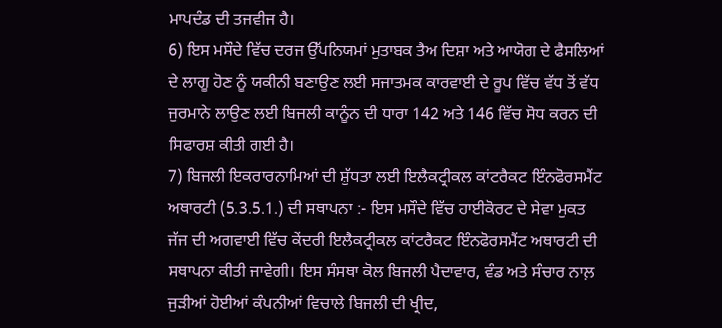ਮਾਪਦੰਡ ਦੀ ਤਜਵੀਜ ਹੈ।
6) ਇਸ ਮਸੌਦੇ ਵਿੱਚ ਦਰਜ ਉੱਪਨਿਯਮਾਂ ਮੁਤਾਬਕ ਤੈਅ ਦਿਸ਼ਾ ਅਤੇ ਆਯੋਗ ਦੇ ਫੈਸਲਿਆਂ ਦੇ ਲਾਗੂ ਹੋਣ ਨੂੰ ਯਕੀਨੀ ਬਣਾਉਣ ਲਈ ਸਜਾਤਮਕ ਕਾਰਵਾਈ ਦੇ ਰੂਪ ਵਿੱਚ ਵੱਧ ਤੋਂ ਵੱਧ ਜੁਰਮਾਨੇ ਲਾਉਣ ਲਈ ਬਿਜਲੀ ਕਾਨੂੰਨ ਦੀ ਧਾਰਾ 142 ਅਤੇ 146 ਵਿੱਚ ਸੋਧ ਕਰਨ ਦੀ ਸਿਫਾਰਸ਼ ਕੀਤੀ ਗਈ ਹੈ।
7) ਬਿਜਲੀ ਇਕਰਾਰਨਾਮਿਆਂ ਦੀ ਸ਼ੁੱਧਤਾ ਲਈ ਇਲੈਕਟ੍ਰੀਕਲ ਕਾਂਟਰੈਕਟ ਇੰਨਫੋਰਸਮੈਂਟ ਅਥਾਰਟੀ (5.3.5.1.) ਦੀ ਸਥਾਪਨਾ :- ਇਸ ਮਸੌਦੇ ਵਿੱਚ ਹਾਈਕੋਰਟ ਦੇ ਸੇਵਾ ਮੁਕਤ ਜੱਜ ਦੀ ਅਗਵਾਈ ਵਿੱਚ ਕੇਂਦਰੀ ਇਲੈਕਟ੍ਰੀਕਲ ਕਾਂਟਰੈਕਟ ਇੰਨਫੋਰਸਮੈਂਟ ਅਥਾਰਟੀ ਦੀ ਸਥਾਪਨਾ ਕੀਤੀ ਜਾਵੇਗੀ। ਇਸ ਸੰਸਥਾ ਕੋਲ ਬਿਜਲੀ ਪੈਦਾਵਾਰ, ਵੰਡ ਅਤੇ ਸੰਚਾਰ ਨਾਲ਼ ਜੁੜੀਆਂ ਹੋਈਆਂ ਕੰਪਨੀਆਂ ਵਿਚਾਲੇ ਬਿਜਲੀ ਦੀ ਖ੍ਰੀਦ,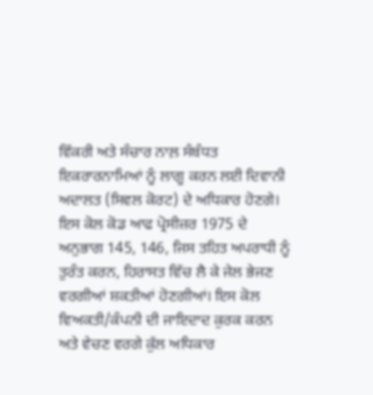ਵਿੱਕਰੀ ਅਤੇ ਸੰਚਾਰ ਨਾਲ਼ ਸੰਬੰਧਤ ਇਕਰਾਰਨਾਮਿਆਂ ਨੂੰ ਲਾਗੂ ਕਰਨ ਲਈ ਦਿਵਾਨੀ ਅਦਾਲਤ (ਸਿਵਲ ਕੋਰਟ) ਦੇ ਅਧਿਕਾਰ ਹੋਣਗੇ। ਇਸ ਕੋਲ ਕੋਡ ਆਫ ਪ੍ਰੋਸੀਜ਼ਰ 1975 ਦੇ ਅਨੁਭਾਗ 145, 146, ਜਿਸ ਤਹਿਤ ਅਪਰਾਧੀ ਨੂੰ ਤੁਰੰਤ ਕਰਨ, ਹਿਰਾਸਤ ਵਿੱਚ ਲੈ ਕੇ ਜੇਲ ਭੇਜਣ ਵਰਗੀਆਂ ਸ਼ਕਤੀਆਂ ਹੋਣਗੀਆਂ। ਇਸ ਕੋਲ ਵਿਅਕਤੀ/ਕੰਪਨੀ ਦੀ ਜਾਇਦਾਦ ਕੁਰਕ ਕਰਨ ਅਤੇ ਵੇਚਣ ਵਰਗੇ ਕੁੱਲ ਅਧਿਕਾਰ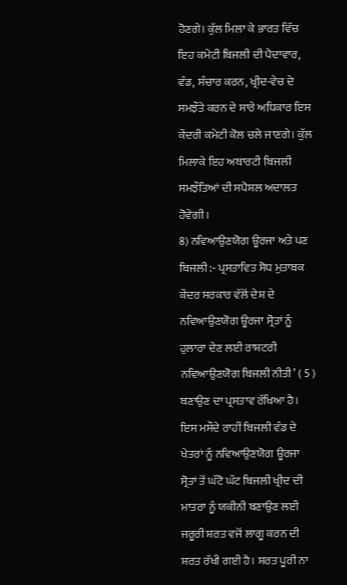ਹੋਣਗੇ। ਕੁੱਲ ਮਿਲਾ ਕੇ ਭਾਰਤ ਵਿੱਚ ਇਹ ਕਮੇਟੀ ਬਿਜਲੀ ਦੀ ਪੈਦਾਵਾਰ, ਵੰਡ, ਸੰਚਾਰ ਕਰਨ, ਖ੍ਰੀਦ-ਵੇਚ ਦੇ ਸਮਝੌਤੇ ਕਰਨ ਦੇ ਸਾਰੇ ਅਧਿਕਾਰ ਇਸ ਕੇਂਦਰੀ ਕਮੇਟੀ ਕੋਲ ਚਲੇ ਜਾਣਗੇ। ਕੁੱਲ ਮਿਲਾਕੇ ਇਹ ਅਥਾਰਟੀ ਬਿਜਲੀ ਸਮਝੌਤਿਆਂ ਦੀ ਸਪੈਸ਼ਲ ਅਦਾਲਤ ਹੋਵੇਗੀ।
8) ਨਵਿਆਉਣਯੋਗ ਊਰਜਾ ਅਤੇ ਪਣ ਬਿਜਲੀ :- ਪ੍ਰਸਤਾਵਿਤ ਸੋਧ ਮੁਤਾਬਕ ਕੇਂਦਰ ਸਰਕਾਰ ਵੱਲੋਂ ਦੇਸ਼ ਦੇ ਨਵਿਆਉਣਯੋਗ ਊਰਜਾ ਸ੍ਰੋਤਾਂ ਨੂੰ ਹੁਲਾਰਾ ਦੇਣ ਲਈ ਰਾਸ਼ਟਰੀ ਨਵਿਆਉਣਯੋਗ ਬਿਜਲੀ ਨੀਤੀ’ ( 5 ) ਬਣਾਉਣ ਦਾ ਪ੍ਰਸਤਾਵ ਰੱਖਿਆ ਹੈ। ਇਸ ਮਸੌਦੇ ਰਾਹੀਂ ਬਿਜਲੀ ਵੰਡ ਦੇ ਖੇਤਰਾਂ ਨੂੰ ਨਵਿਆਉਣਯੋਗ ਊਰਜਾ ਸ੍ਰੋਤਾਂ ਤੋਂ ਘੱਟੋ ਘੱਟ ਬਿਜਲੀ ਖ੍ਰੀਦ ਦੀ ਮਾਤਰਾ ਨੂੰ ਯਕੀਨੀ ਬਣਾਉਣ ਲਈ ਜਰੂਰੀ ਸ਼ਰਤ ਵਜੋਂ ਲਾਗੂ ਕਰਨ ਦੀ ਸ਼ਰਤ ਰੱਖੀ ਗਈ ਹੈ। ਸ਼ਰਤ ਪੂਰੀ ਨਾ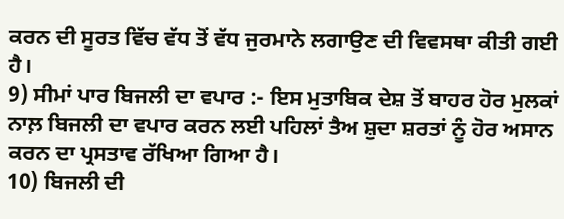ਕਰਨ ਦੀ ਸੂਰਤ ਵਿੱਚ ਵੱਧ ਤੋਂ ਵੱਧ ਜੁਰਮਾਨੇ ਲਗਾਉਣ ਦੀ ਵਿਵਸਥਾ ਕੀਤੀ ਗਈ ਹੈ।
9) ਸੀਮਾਂ ਪਾਰ ਬਿਜਲੀ ਦਾ ਵਪਾਰ :- ਇਸ ਮੁਤਾਬਿਕ ਦੇਸ਼ ਤੋਂ ਬਾਹਰ ਹੋਰ ਮੁਲਕਾਂ ਨਾਲ਼ ਬਿਜਲੀ ਦਾ ਵਪਾਰ ਕਰਨ ਲਈ ਪਹਿਲਾਂ ਤੈਅ ਸ਼ੁਦਾ ਸ਼ਰਤਾਂ ਨੂੰ ਹੋਰ ਅਸਾਨ ਕਰਨ ਦਾ ਪ੍ਰਸਤਾਵ ਰੱਖਿਆ ਗਿਆ ਹੈ।
10) ਬਿਜਲੀ ਦੀ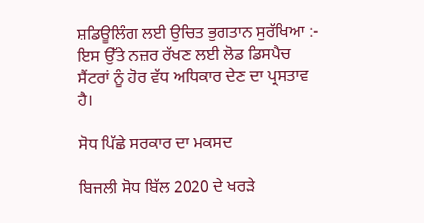ਸ਼ਡਿਊਲਿੰਗ ਲਈ ਉਚਿਤ ਭੁਗਤਾਨ ਸੁਰੱਖਿਆ :- ਇਸ ਉੱਤੇ ਨਜ਼ਰ ਰੱਖਣ ਲਈ ਲੋਡ ਡਿਸਪੈਚ ਸੈਂਟਰਾਂ ਨੂੰ ਹੋਰ ਵੱਧ ਅਧਿਕਾਰ ਦੇਣ ਦਾ ਪ੍ਰਸਤਾਵ ਹੈ।

ਸੋਧ ਪਿੱਛੇ ਸਰਕਾਰ ਦਾ ਮਕਸਦ

ਬਿਜਲੀ ਸੋਧ ਬਿੱਲ 2020 ਦੇ ਖਰੜੇ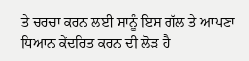ਤੇ ਚਰਚਾ ਕਰਨ ਲਈ ਸਾਨੂੰ ਇਸ ਗੱਲ ਤੇ ਆਪਣਾ ਧਿਆਨ ਕੇਂਦਰਿਤ ਕਰਨ ਦੀ ਲੋੜ ਹੈ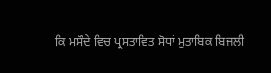ਕਿ ਮਸੌਦੇ ਵਿਚ ਪ੍ਰਸਤਾਵਿਤ ਸੋਧਾਂ ਮੁਤਾਬਿਕ ਬਿਜਲੀ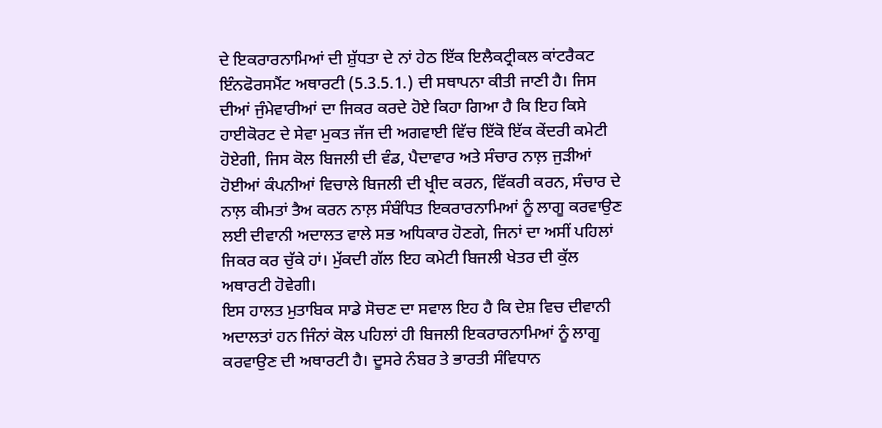ਦੇ ਇਕਰਾਰਨਾਮਿਆਂ ਦੀ ਸ਼ੁੱਧਤਾ ਦੇ ਨਾਂ ਹੇਠ ਇੱਕ ਇਲੈਕਟ੍ਰੀਕਲ ਕਾਂਟਰੈਕਟ ਇੰਨਫੋਰਸਮੈਂਟ ਅਥਾਰਟੀ (5.3.5.1.) ਦੀ ਸਥਾਪਨਾ ਕੀਤੀ ਜਾਣੀ ਹੈ। ਜਿਸ ਦੀਆਂ ਜੁੰਮੇਵਾਰੀਆਂ ਦਾ ਜਿਕਰ ਕਰਦੇ ਹੋਏ ਕਿਹਾ ਗਿਆ ਹੈ ਕਿ ਇਹ ਕਿਸੇ ਹਾਈਕੋਰਟ ਦੇ ਸੇਵਾ ਮੁਕਤ ਜੱਜ ਦੀ ਅਗਵਾਈ ਵਿੱਚ ਇੱਕੋ ਇੱਕ ਕੇਂਦਰੀ ਕਮੇਟੀ ਹੋਏਗੀ, ਜਿਸ ਕੋਲ ਬਿਜਲੀ ਦੀ ਵੰਡ, ਪੈਦਾਵਾਰ ਅਤੇ ਸੰਚਾਰ ਨਾਲ਼ ਜੁੜੀਆਂ ਹੋਈਆਂ ਕੰਪਨੀਆਂ ਵਿਚਾਲੇ ਬਿਜਲੀ ਦੀ ਖ੍ਰੀਦ ਕਰਨ, ਵਿੱਕਰੀ ਕਰਨ, ਸੰਚਾਰ ਦੇ ਨਾਲ਼ ਕੀਮਤਾਂ ਤੈਅ ਕਰਨ ਨਾਲ਼ ਸੰਬੰਧਿਤ ਇਕਰਾਰਨਾਮਿਆਂ ਨੂੰ ਲਾਗੂ ਕਰਵਾਉਣ ਲਈ ਦੀਵਾਨੀ ਅਦਾਲਤ ਵਾਲੇ ਸਭ ਅਧਿਕਾਰ ਹੋਣਗੇ, ਜਿਨਾਂ ਦਾ ਅਸੀਂ ਪਹਿਲਾਂ ਜਿਕਰ ਕਰ ਚੁੱਕੇ ਹਾਂ। ਮੁੱਕਦੀ ਗੱਲ ਇਹ ਕਮੇਟੀ ਬਿਜਲੀ ਖੇਤਰ ਦੀ ਕੁੱਲ ਅਥਾਰਟੀ ਹੋਵੇਗੀ।
ਇਸ ਹਾਲਤ ਮੁਤਾਬਿਕ ਸਾਡੇ ਸੋਚਣ ਦਾ ਸਵਾਲ ਇਹ ਹੈ ਕਿ ਦੇਸ਼ ਵਿਚ ਦੀਵਾਨੀ ਅਦਾਲਤਾਂ ਹਨ ਜਿੰਨਾਂ ਕੋਲ ਪਹਿਲਾਂ ਹੀ ਬਿਜਲੀ ਇਕਰਾਰਨਾਮਿਆਂ ਨੂੰ ਲਾਗੂ ਕਰਵਾਉਣ ਦੀ ਅਥਾਰਟੀ ਹੈ। ਦੂਸਰੇ ਨੰਬਰ ਤੇ ਭਾਰਤੀ ਸੰਵਿਧਾਨ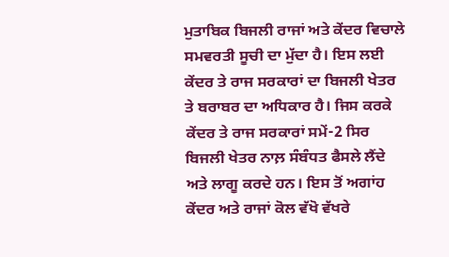ਮੁਤਾਬਿਕ ਬਿਜਲੀ ਰਾਜਾਂ ਅਤੇ ਕੇਂਦਰ ਵਿਚਾਲੇ ਸਮਵਰਤੀ ਸੂਚੀ ਦਾ ਮੁੱਦਾ ਹੈ। ਇਸ ਲਈ ਕੇਂਦਰ ਤੇ ਰਾਜ ਸਰਕਾਰਾਂ ਦਾ ਬਿਜਲੀ ਖੇਤਰ ਤੇ ਬਰਾਬਰ ਦਾ ਅਧਿਕਾਰ ਹੈ। ਜਿਸ ਕਰਕੇ ਕੇਂਦਰ ਤੇ ਰਾਜ ਸਰਕਾਰਾਂ ਸਮੇਂ-2 ਸਿਰ ਬਿਜਲੀ ਖੇਤਰ ਨਾਲ਼ ਸੰਬੰਧਤ ਫੈਸਲੇ ਲੈਂਦੇ ਅਤੇ ਲਾਗੂ ਕਰਦੇ ਹਨ। ਇਸ ਤੋਂ ਅਗਾਂਹ ਕੇਂਦਰ ਅਤੇ ਰਾਜਾਂ ਕੋਲ ਵੱਖੋ ਵੱਖਰੇ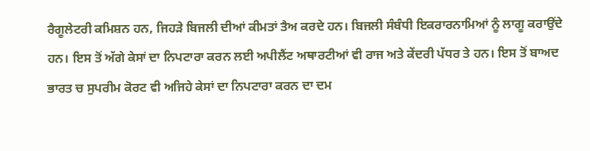ਰੈਗੂਲੇਟਰੀ ਕਮਿਸ਼ਨ ਹਨ, ਜਿਹੜੇ ਬਿਜਲੀ ਦੀਆਂ ਕੀਮਤਾਂ ਤੈਅ ਕਰਦੇ ਹਨ। ਬਿਜਲੀ ਸੰਬੰਧੀ ਇਕਰਾਰਨਾਮਿਆਂ ਨੂੰ ਲਾਗੂ ਕਰਾਉਂਦੇ ਹਨ। ਇਸ ਤੋਂ ਅੱਗੇ ਕੇਸਾਂ ਦਾ ਨਿਪਟਾਰਾ ਕਰਨ ਲਈ ਅਪੀਲੈਂਟ ਅਥਾਰਟੀਆਂ ਵੀ ਰਾਜ ਅਤੇ ਕੇਂਦਰੀ ਪੱਧਰ ਤੇ ਹਨ। ਇਸ ਤੋਂ ਬਾਅਦ ਭਾਰਤ ਚ ਸੁਪਰੀਮ ਕੋਰਟ ਵੀ ਅਜਿਹੇ ਕੇਸਾਂ ਦਾ ਨਿਪਟਾਰਾ ਕਰਨ ਦਾ ਦਮ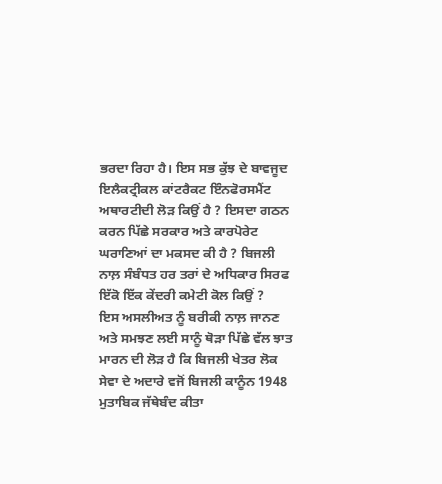ਭਰਦਾ ਰਿਹਾ ਹੈ। ਇਸ ਸਭ ਕੁੱਝ ਦੇ ਬਾਵਜੂਦ ਇਲੈਕਟ੍ਰੀਕਲ ਕਾਂਟਰੈਕਟ ਇੰਨਫੋਰਸਮੈਂਟ ਅਥਾਰਟੀਦੀ ਲੋੜ ਕਿਉਂ ਹੈ ? ਇਸਦਾ ਗਠਨ ਕਰਨ ਪਿੱਛੇ ਸਰਕਾਰ ਅਤੇ ਕਾਰਪੋਰੇਟ ਘਰਾਣਿਆਂ ਦਾ ਮਕਸਦ ਕੀ ਹੈ ? ਬਿਜਲੀ ਨਾਲ਼ ਸੰਬੰਧਤ ਹਰ ਤਰਾਂ ਦੇ ਅਧਿਕਾਰ ਸਿਰਫ ਇੱਕੋ ਇੱਕ ਕੇਂਦਰੀ ਕਮੇਟੀ ਕੋਲ ਕਿਉਂ ?
ਇਸ ਅਸਲੀਅਤ ਨੂੰ ਬਰੀਕੀ ਨਾਲ਼ ਜਾਨਣ ਅਤੇ ਸਮਝਣ ਲਈ ਸਾਨੂੰ ਥੋੜਾ ਪਿੱਛੇ ਵੱਲ ਝਾਤ ਮਾਰਨ ਦੀ ਲੋੜ ਹੈ ਕਿ ਬਿਜਲੀ ਖੇਤਰ ਲੋਕ ਸੇਵਾ ਦੇ ਅਦਾਰੇ ਵਜੋਂ ਬਿਜਲੀ ਕਾਨੂੰਨ 1948 ਮੁਤਾਬਿਕ ਜੱਥੇਬੰਦ ਕੀਤਾ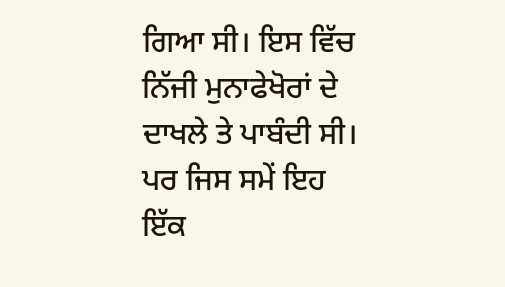ਗਿਆ ਸੀ। ਇਸ ਵਿੱਚ ਨਿੱਜੀ ਮੁਨਾਫੇਖੋਰਾਂ ਦੇ ਦਾਖਲੇ ਤੇ ਪਾਬੰਦੀ ਸੀ। ਪਰ ਜਿਸ ਸਮੇਂ ਇਹ ਇੱਕ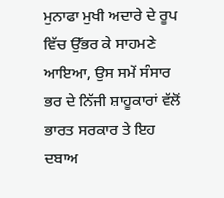ਮੁਨਾਫਾ ਮੁਖੀ ਅਦਾਰੇ ਦੇ ਰੂਪ ਵਿੱਚ ਉੱਭਰ ਕੇ ਸਾਹਮਣੇ ਆਇਆ, ਉਸ ਸਮੇਂ ਸੰਸਾਰ ਭਰ ਦੇ ਨਿੱਜੀ ਸ਼ਾਹੂਕਾਰਾਂ ਵੱਲੋਂ ਭਾਰਤ ਸਰਕਾਰ ਤੇ ਇਹ ਦਬਾਅ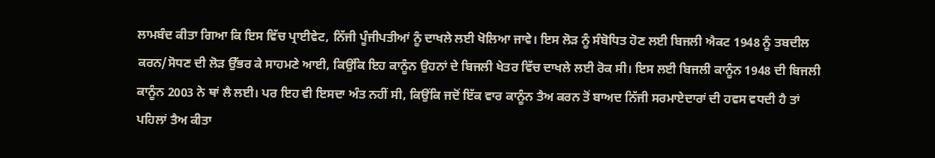ਲਾਮਬੰਦ ਕੀਤਾ ਗਿਆ ਕਿ ਇਸ ਵਿੱਚ ਪ੍ਰਾਈਵੇਟ, ਨਿੱਜੀ ਪੂੰਜੀਪਤੀਆਂ ਨੂੰ ਦਾਖਲੇ ਲਈ ਖੋਲਿਆ ਜਾਵੇ। ਇਸ ਲੋੜ ਨੂੰ ਸੰਬੋਧਿਤ ਹੋਣ ਲਈ ਬਿਜਲੀ ਐਕਟ 1948 ਨੂੰ ਤਬਦੀਲ ਕਰਨ/ਸੋਧਣ ਦੀ ਲੋੜ ਉੱਭਰ ਕੇ ਸਾਹਮਣੇ ਆਈ, ਕਿਉਂਕਿ ਇਹ ਕਾਨੂੰਨ ਉਹਨਾਂ ਦੇ ਬਿਜਲੀ ਖੇਤਰ ਵਿੱਚ ਦਾਖਲੇ ਲਈ ਰੋਕ ਸੀ। ਇਸ ਲਈ ਬਿਜਲੀ ਕਾਨੂੰਨ 1948 ਦੀ ਬਿਜਲੀ ਕਾਨੂੰਨ 2003 ਨੇ ਥਾਂ ਲੈ ਲਈ। ਪਰ ਇਹ ਵੀ ਇਸਦਾ ਅੰਤ ਨਹੀਂ ਸੀ, ਕਿਉਂਕਿ ਜਦੋਂ ਇੱਕ ਵਾਰ ਕਾਨੂੰਨ ਤੈਅ ਕਰਨ ਤੋਂ ਬਾਅਦ ਨਿੱਜੀ ਸਰਮਾਏਦਾਰਾਂ ਦੀ ਹਵਸ ਵਧਦੀ ਹੈ ਤਾਂ ਪਹਿਲਾਂ ਤੈਅ ਕੀਤਾ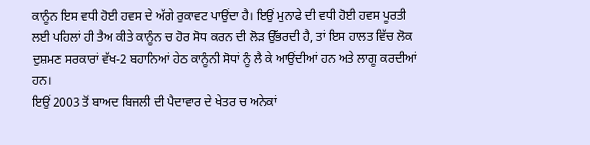ਕਾਨੂੰਨ ਇਸ ਵਧੀ ਹੋਈ ਹਵਸ ਦੇ ਅੱਗੇ ਰੁਕਾਵਟ ਪਾਉਂਦਾ ਹੈ। ਇਉਂ ਮੁਨਾਫੇ ਦੀ ਵਧੀ ਹੋਈ ਹਵਸ ਪੂਰਤੀ ਲਈ ਪਹਿਲਾਂ ਹੀ ਤੈਅ ਕੀਤੇ ਕਾਨੂੰਨ ਚ ਹੋਰ ਸੋਧ ਕਰਨ ਦੀ ਲੋੜ ਉੱਭਰਦੀ ਹੈ, ਤਾਂ ਇਸ ਹਾਲਤ ਵਿੱਚ ਲੋਕ ਦੁਸ਼ਮਣ ਸਰਕਾਰਾਂ ਵੱਖ-2 ਬਹਾਨਿਆਂ ਹੇਠ ਕਾਨੂੰਨੀ ਸੋਧਾਂ ਨੂੰ ਲੈ ਕੇ ਆਉਂਦੀਆਂ ਹਨ ਅਤੇ ਲਾਗੂ ਕਰਦੀਆਂ ਹਨ।
ਇਉਂ 2003 ਤੋਂ ਬਾਅਦ ਬਿਜਲੀ ਦੀ ਪੈਦਾਵਾਰ ਦੇ ਖੇਤਰ ਚ ਅਨੇਕਾਂ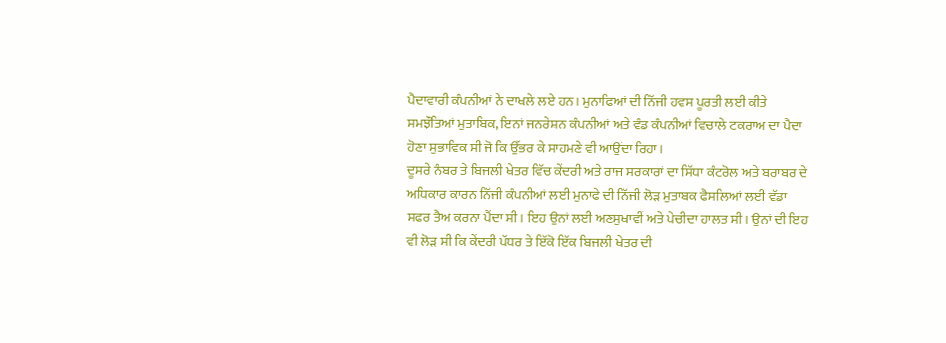ਪੈਦਾਵਾਰੀ ਕੰਪਨੀਆਂ ਨੇ ਦਾਖਲੇ ਲਏ ਹਨ। ਮੁਨਾਫਿਆਂ ਦੀ ਨਿੱਜੀ ਹਵਸ ਪੂਰਤੀ ਲਈ ਕੀਤੇ ਸਮਝੌਤਿਆਂ ਮੁਤਾਬਿਕ, ਇਨਾਂ ਜਨਰੇਸ਼ਨ ਕੰਪਨੀਆਂ ਅਤੇ ਵੰਡ ਕੰਪਨੀਆਂ ਵਿਚਾਲੇ ਟਕਰਾਅ ਦਾ ਪੈਦਾ ਹੋਣਾ ਸੁਭਾਵਿਕ ਸੀ ਜੋ ਕਿ ਉੱਭਰ ਕੇ ਸਾਹਮਣੇ ਵੀ ਆਉਂਦਾ ਰਿਹਾ।
ਦੂਸਰੇ ਨੰਬਰ ਤੇ ਬਿਜਲੀ ਖੇਤਰ ਵਿੱਚ ਕੇਂਦਰੀ ਅਤੇ ਰਾਜ ਸਰਕਾਰਾਂ ਦਾ ਸਿੱਧਾ ਕੰਟਰੋਲ ਅਤੇ ਬਰਾਬਰ ਦੇ ਅਧਿਕਾਰ ਕਾਰਨ ਨਿੱਜੀ ਕੰਪਨੀਆਂ ਲਈ ਮੁਨਾਫੇ ਦੀ ਨਿੱਜੀ ਲੋੜ ਮੁਤਾਬਕ ਫੈਸਲਿਆਂ ਲਈ ਵੱਡਾ ਸਫਰ ਤੈਅ ਕਰਨਾ ਪੈਂਦਾ ਸੀ। ਇਹ ਉਨਾਂ ਲਈ ਅਣਸੁਖਾਵੀਂ ਅਤੇ ਪੇਚੀਦਾ ਹਾਲਤ ਸੀ। ਉਨਾਂ ਦੀ ਇਹ ਵੀ ਲੋੜ ਸੀ ਕਿ ਕੇਂਦਰੀ ਪੱਧਰ ਤੇ ਇੱਕੋ ਇੱਕ ਬਿਜਲੀ ਖੇਤਰ ਦੀ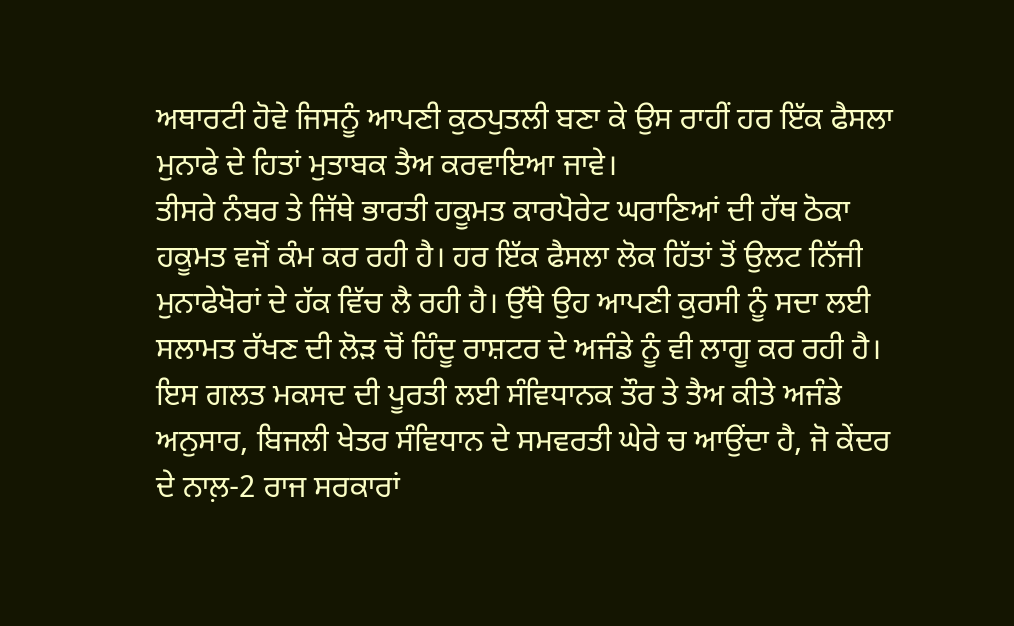ਅਥਾਰਟੀ ਹੋਵੇ ਜਿਸਨੂੰ ਆਪਣੀ ਕੁਠਪੁਤਲੀ ਬਣਾ ਕੇ ਉਸ ਰਾਹੀਂ ਹਰ ਇੱਕ ਫੈਸਲਾ ਮੁਨਾਫੇ ਦੇ ਹਿਤਾਂ ਮੁਤਾਬਕ ਤੈਅ ਕਰਵਾਇਆ ਜਾਵੇ।
ਤੀਸਰੇ ਨੰਬਰ ਤੇ ਜਿੱਥੇ ਭਾਰਤੀ ਹਕੂਮਤ ਕਾਰਪੋਰੇਟ ਘਰਾਣਿਆਂ ਦੀ ਹੱਥ ਠੋਕਾ ਹਕੂਮਤ ਵਜੋਂ ਕੰਮ ਕਰ ਰਹੀ ਹੈ। ਹਰ ਇੱਕ ਫੈਸਲਾ ਲੋਕ ਹਿੱਤਾਂ ਤੋਂ ਉਲਟ ਨਿੱਜੀ ਮੁਨਾਫੇਖੋਰਾਂ ਦੇ ਹੱਕ ਵਿੱਚ ਲੈ ਰਹੀ ਹੈ। ਉੱਥੇ ਉਹ ਆਪਣੀ ਕੁਰਸੀ ਨੂੰ ਸਦਾ ਲਈ ਸਲਾਮਤ ਰੱਖਣ ਦੀ ਲੋੜ ਚੋਂ ਹਿੰਦੂ ਰਾਸ਼ਟਰ ਦੇ ਅਜੰਡੇ ਨੂੰ ਵੀ ਲਾਗੂ ਕਰ ਰਹੀ ਹੈ। ਇਸ ਗਲਤ ਮਕਸਦ ਦੀ ਪੂਰਤੀ ਲਈ ਸੰਵਿਧਾਨਕ ਤੌਰ ਤੇ ਤੈਅ ਕੀਤੇ ਅਜੰਡੇ ਅਨੁਸਾਰ, ਬਿਜਲੀ ਖੇਤਰ ਸੰਵਿਧਾਨ ਦੇ ਸਮਵਰਤੀ ਘੇਰੇ ਚ ਆਉਂਦਾ ਹੈ, ਜੋ ਕੇਂਦਰ ਦੇ ਨਾਲ਼-2 ਰਾਜ ਸਰਕਾਰਾਂ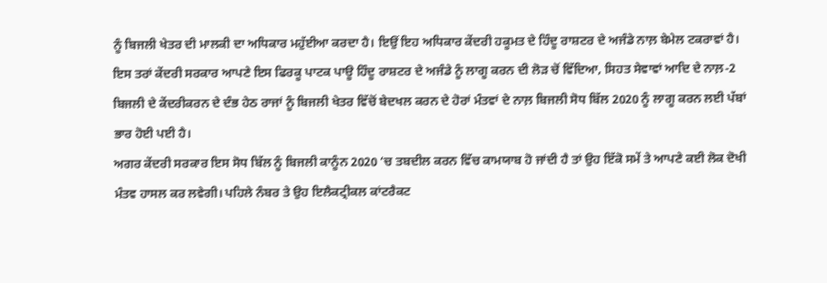ਨੂੰ ਬਿਜਲੀ ਖੇਤਰ ਦੀ ਮਾਲਕੀ ਦਾ ਅਧਿਕਾਰ ਮਹੁੱਈਆ ਕਰਦਾ ਹੈ। ਇਉਂ ਇਹ ਅਧਿਕਾਰ ਕੇਂਦਰੀ ਹਕੂਮਤ ਦੇ ਹਿੰਦੂ ਰਾਸ਼ਟਰ ਦੇ ਅਜੰਡੇ ਨਾਲ਼ ਬੇਮੇਲ ਟਕਰਾਵਾਂ ਹੈ। ਇਸ ਤਰਾਂ ਕੇਂਦਰੀ ਸਰਕਾਰ ਆਪਣੇ ਇਸ ਫਿਰਕੂ ਪਾਟਕ ਪਾਊ ਹਿੰਦੂ ਰਾਸ਼ਟਰ ਦੇ ਅਜੰਡੇ ਨੂੰ ਲਾਗੂ ਕਰਨ ਦੀ ਲੋੜ ਚੋਂ ਵਿੱਦਿਆ, ਸਿਹਤ ਸੇਵਾਵਾਂ ਆਦਿ ਦੇ ਨਾਲ਼-2 ਬਿਜਲੀ ਦੇ ਕੇਂਦਰੀਕਰਨ ਦੇ ਦੰਭ ਹੇਠ ਰਾਜਾਂ ਨੂੰ ਬਿਜਲੀ ਖੇਤਰ ਵਿੱਚੋਂ ਬੇਦਖਲ ਕਰਨ ਦੇ ਹੋਰਾਂ ਮੰਤਵਾਂ ਦੇ ਨਾਲ਼ ਬਿਜਲੀ ਸੋਧ ਬਿੱਲ 2020 ਨੂੰ ਲਾਗੂ ਕਰਨ ਲਈ ਪੱਬਾਂ ਭਾਰ ਹੋਈ ਪਈ ਹੈ।
ਅਗਰ ਕੇਂਦਰੀ ਸਰਕਾਰ ਇਸ ਸੋਧ ਬਿੱਲ ਨੂੰ ਬਿਜਲੀ ਕਾਨੂੰਨ 2020 ‘ਚ ਤਬਦੀਲ ਕਰਨ ਵਿੱਚ ਕਾਮਯਾਬ ਹੋ ਜਾਂਦੀ ਹੈ ਤਾਂ ਉਹ ਇੱਕੋ ਸਮੇਂ ਤੇ ਆਪਣੇ ਕਈ ਲੋਕ ਦੋਖੀ ਮੰਤਵ ਹਾਸਲ ਕਰ ਲਵੇਗੀ। ਪਹਿਲੇ ਨੰਬਰ ਤੇ ਉਹ ਇਲੈਕਟ੍ਰੀਕਲ ਕਾਂਟਰੈਕਟ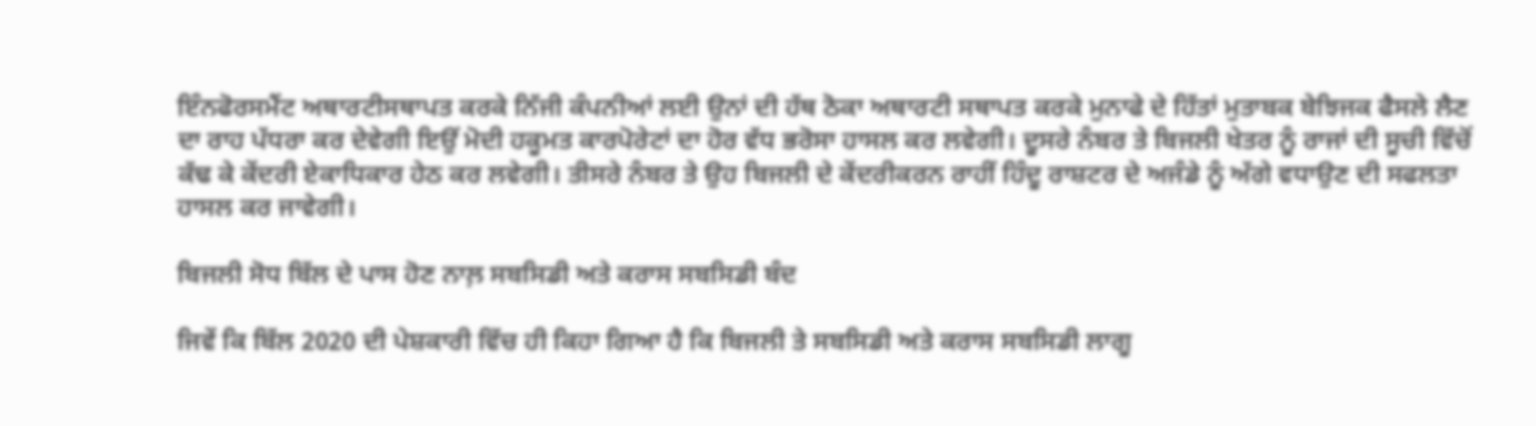ਇੰਨਫੋਰਸਮੈਂਟ ਅਥਾਰਟੀਸਥਾਪਤ ਕਰਕੇ ਨਿੱਜੀ ਕੰਪਨੀਆਂ ਲਈ ਉਨਾਂ ਦੀ ਹੱਥ ਠੋਕਾ ਅਥਾਰਟੀ ਸਥਾਪਤ ਕਰਕੇ ਮੁਨਾਫੇ ਦੇ ਹਿੱਤਾਂ ਮੁਤਾਬਕ ਬੇਝਿਜਕ ਫੈਸਲੇ ਲੈਣ ਦਾ ਰਾਹ ਪੱਧਰਾ ਕਰ ਦੇਵੇਗੀ ਇਉਂ ਮੋਦੀ ਹਕੂਮਤ ਕਾਰਪੋਰੇਟਾਂ ਦਾ ਹੋਰ ਵੱਧ ਭਰੋਸਾ ਹਾਸਲ ਕਰ ਲਵੇਗੀ। ਦੂਸਰੇ ਨੰਬਰ ਤੇ ਬਿਜਲੀ ਖੇਤਰ ਨੂੰ ਰਾਜਾਂ ਦੀ ਸੂਚੀ ਵਿੱਚੋਂ ਕੱਢ ਕੇ ਕੇਂਦਰੀ ਏਕਾਧਿਕਾਰ ਹੇਠ ਕਰ ਲਵੇਗੀ। ਤੀਸਰੇ ਨੰਬਰ ਤੇ ਉਹ ਬਿਜਲੀ ਦੇ ਕੇਂਦਰੀਕਰਨ ਰਾਹੀਂ ਹਿੰਦੂ ਰਾਸ਼ਟਰ ਦੇ ਅਜੰਡੇ ਨੂੰ ਅੱਗੇ ਵਧਾਉਣ ਦੀ ਸਫਲਤਾ ਹਾਸਲ ਕਰ ਜਾਵੇਗੀ।

ਬਿਜਲੀ ਸੋਧ ਬਿੱਲ ਦੇ ਪਾਸ ਹੋਣ ਨਾਲ਼ ਸਬਸਿਡੀ ਅਤੇ ਕਰਾਸ ਸਬਸਿਡੀ ਬੰਦ

ਜਿਵੇਂ ਕਿ ਬਿੱਲ 2020 ਦੀ ਪੇਸ਼ਕਾਰੀ ਵਿੱਚ ਹੀ ਕਿਹਾ ਗਿਆ ਹੈ ਕਿ ਬਿਜਲੀ ਤੇ ਸਬਸਿਡੀ ਅਤੇ ਕਰਾਸ ਸਬਸਿਡੀ ਲਾਗੂ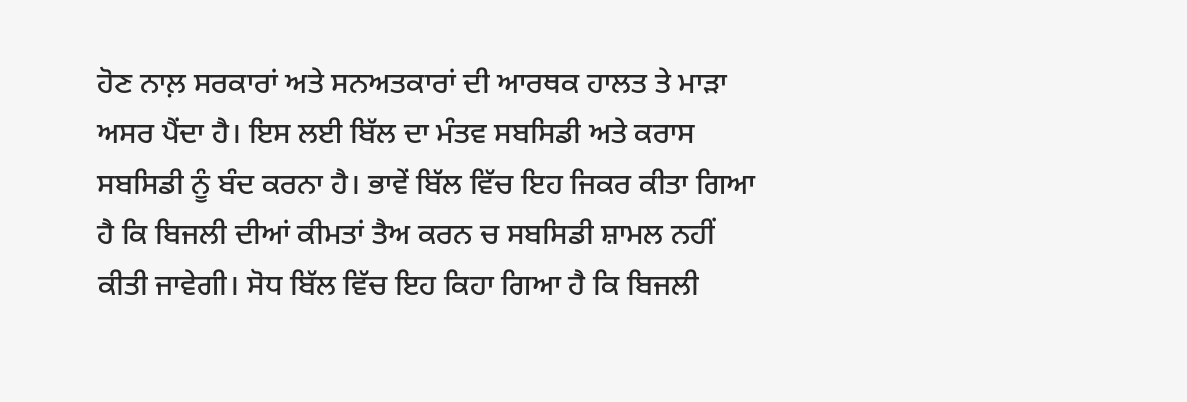ਹੋਣ ਨਾਲ਼ ਸਰਕਾਰਾਂ ਅਤੇ ਸਨਅਤਕਾਰਾਂ ਦੀ ਆਰਥਕ ਹਾਲਤ ਤੇ ਮਾੜਾ ਅਸਰ ਪੈਂਦਾ ਹੈ। ਇਸ ਲਈ ਬਿੱਲ ਦਾ ਮੰਤਵ ਸਬਸਿਡੀ ਅਤੇ ਕਰਾਸ ਸਬਸਿਡੀ ਨੂੰ ਬੰਦ ਕਰਨਾ ਹੈ। ਭਾਵੇਂ ਬਿੱਲ ਵਿੱਚ ਇਹ ਜਿਕਰ ਕੀਤਾ ਗਿਆ ਹੈ ਕਿ ਬਿਜਲੀ ਦੀਆਂ ਕੀਮਤਾਂ ਤੈਅ ਕਰਨ ਚ ਸਬਸਿਡੀ ਸ਼ਾਮਲ ਨਹੀਂ ਕੀਤੀ ਜਾਵੇਗੀ। ਸੋਧ ਬਿੱਲ ਵਿੱਚ ਇਹ ਕਿਹਾ ਗਿਆ ਹੈ ਕਿ ਬਿਜਲੀ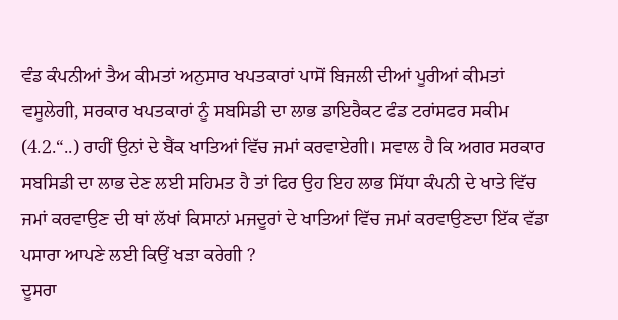ਵੰਡ ਕੰਪਨੀਆਂ ਤੈਅ ਕੀਮਤਾਂ ਅਨੁਸਾਰ ਖਪਤਕਾਰਾਂ ਪਾਸੋਂ ਬਿਜਲੀ ਦੀਆਂ ਪੂਰੀਆਂ ਕੀਮਤਾਂ ਵਸੂਲੇਗੀ, ਸਰਕਾਰ ਖਪਤਕਾਰਾਂ ਨੂੰ ਸਬਸਿਡੀ ਦਾ ਲਾਭ ਡਾਇਰੈਕਟ ਫੰਡ ਟਰਾਂਸਫਰ ਸਕੀਮ (4.2.“..) ਰਾਹੀਂ ਉਨਾਂ ਦੇ ਬੈਂਕ ਖਾਤਿਆਂ ਵਿੱਚ ਜਮਾਂ ਕਰਵਾਏਗੀ। ਸਵਾਲ ਹੈ ਕਿ ਅਗਰ ਸਰਕਾਰ ਸਬਸਿਡੀ ਦਾ ਲਾਭ ਦੇਣ ਲਈ ਸਹਿਮਤ ਹੈ ਤਾਂ ਫਿਰ ਉਹ ਇਹ ਲਾਭ ਸਿੱਧਾ ਕੰਪਨੀ ਦੇ ਖਾਤੇ ਵਿੱਚ ਜਮਾਂ ਕਰਵਾਉਣ ਦੀ ਥਾਂ ਲੱਖਾਂ ਕਿਸਾਨਾਂ ਮਜਦੂਰਾਂ ਦੇ ਖਾਤਿਆਂ ਵਿੱਚ ਜਮਾਂ ਕਰਵਾਉਣਦਾ ਇੱਕ ਵੱਡਾ ਪਸਾਰਾ ਆਪਣੇ ਲਈ ਕਿਉਂ ਖੜਾ ਕਰੇਗੀ ?
ਦੂਸਰਾ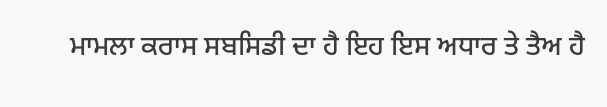ਮਾਮਲਾ ਕਰਾਸ ਸਬਸਿਡੀ ਦਾ ਹੈ ਇਹ ਇਸ ਅਧਾਰ ਤੇ ਤੈਅ ਹੈ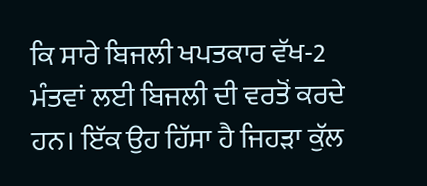ਕਿ ਸਾਰੇ ਬਿਜਲੀ ਖਪਤਕਾਰ ਵੱਖ-2 ਮੰਤਵਾਂ ਲਈ ਬਿਜਲੀ ਦੀ ਵਰਤੋਂ ਕਰਦੇ ਹਨ। ਇੱਕ ਉਹ ਹਿੱਸਾ ਹੈ ਜਿਹੜਾ ਕੁੱਲ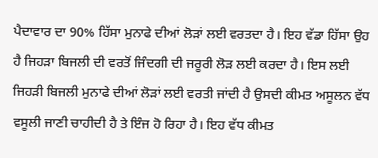ਪੈਦਾਵਾਰ ਦਾ 90% ਹਿੱਸਾ ਮੁਨਾਫੇ ਦੀਆਂ ਲੋੜਾਂ ਲਈ ਵਰਤਦਾ ਹੈ। ਇਹ ਵੱਡਾ ਹਿੱਸਾ ਉਹ ਹੈ ਜਿਹੜਾ ਬਿਜਲੀ ਦੀ ਵਰਤੋਂ ਜਿੰਦਗੀ ਦੀ ਜਰੂਰੀ ਲੋੜ ਲਈ ਕਰਦਾ ਹੈ। ਇਸ ਲਈ ਜਿਹੜੀ ਬਿਜਲੀ ਮੁਨਾਫੇ ਦੀਆਂ ਲੋੜਾਂ ਲਈ ਵਰਤੀ ਜਾਂਦੀ ਹੈ ਉਸਦੀ ਕੀਮਤ ਅਸੂਲਨ ਵੱਧ ਵਸੂਲੀ ਜਾਣੀ ਚਾਹੀਦੀ ਹੈ ਤੇ ਇੰਜ ਹੋ ਰਿਹਾ ਹੈ। ਇਹ ਵੱਧ ਕੀਮਤ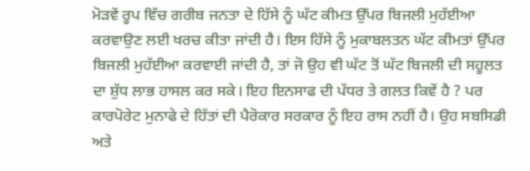ਮੋੜਵੇਂ ਰੂਪ ਵਿੱਚ ਗਰੀਬ ਜਨਤਾ ਦੇ ਹਿੱਸੇ ਨੂੰ ਘੱਟ ਕੀਮਤ ਉੱਪਰ ਬਿਜਲੀ ਮੁਹੱਈਆ ਕਰਵਾਉਣ ਲਈ ਖਰਚ ਕੀਤਾ ਜਾਂਦੀ ਹੈ। ਇਸ ਹਿੱਸੇ ਨੂੰ ਮੁਕਾਬਲਤਨ ਘੱਟ ਕੀਮਤਾਂ ਉੱਪਰ ਬਿਜਲੀ ਮੁਹੱਈਆ ਕਰਵਾਈ ਜਾਂਦੀ ਹੈ, ਤਾਂ ਜੋ ਉਹ ਵੀ ਘੱਟ ਤੋਂ ਘੱਟ ਬਿਜਲੀ ਦੀ ਸਹੂਲਤ ਦਾ ਸ਼ੁੱਧ ਲਾਭ ਹਾਸਲ ਕਰ ਸਕੇ। ਇਹ ਇਨਸਾਫ ਦੀ ਪੱਧਰ ਤੇ ਗਲਤ ਕਿਵੇਂ ਹੈ ? ਪਰ ਕਾਰਪੋਰੇਟ ਮੁਨਾਫੇ ਦੇ ਹਿੱਤਾਂ ਦੀ ਪੈਰੋਕਾਰ ਸਰਕਾਰ ਨੂੰ ਇਹ ਰਾਸ ਨਹੀਂ ਹੈ। ਉਹ ਸਬਸਿਡੀ ਅਤੇ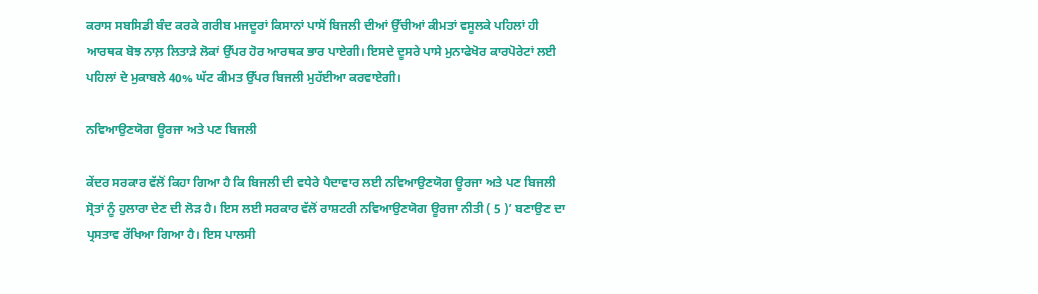ਕਰਾਸ ਸਬਸਿਡੀ ਬੰਦ ਕਰਕੇ ਗਰੀਬ ਮਜਦੂਰਾਂ ਕਿਸਾਨਾਂ ਪਾਸੋਂ ਬਿਜਲੀ ਦੀਆਂ ਉੱਚੀਆਂ ਕੀਮਤਾਂ ਵਸੂਲਕੇ ਪਹਿਲਾਂ ਹੀ ਆਰਥਕ ਬੋਝ ਨਾਲ਼ ਲਿਤਾੜੇ ਲੋਕਾਂ ਉੱਪਰ ਹੋਰ ਆਰਥਕ ਭਾਰ ਪਾਏਗੀ। ਇਸਦੇ ਦੂਸਰੇ ਪਾਸੇ ਮੁਨਾਫੇਖੋਰ ਕਾਰਪੋਰੇਟਾਂ ਲਈ ਪਹਿਲਾਂ ਦੇ ਮੁਕਾਬਲੇ 40% ਘੱਟ ਕੀਮਤ ਉੱਪਰ ਬਿਜਲੀ ਮੁਹੱਈਆ ਕਰਵਾਏਗੀ।

ਨਵਿਆਉਣਯੋਗ ਊਰਜਾ ਅਤੇ ਪਣ ਬਿਜਲੀ

ਕੇਂਦਰ ਸਰਕਾਰ ਵੱਲੋਂ ਕਿਹਾ ਗਿਆ ਹੈ ਕਿ ਬਿਜਲੀ ਦੀ ਵਧੇਰੇ ਪੈਦਾਵਾਰ ਲਈ ਨਵਿਆਉਣਯੋਗ ਊਰਜਾ ਅਤੇ ਪਣ ਬਿਜਲੀ ਸ੍ਰੋਤਾਂ ਨੂੰ ਹੁਲਾਰਾ ਦੇਣ ਦੀ ਲੋੜ ਹੈ। ਇਸ ਲਈ ਸਰਕਾਰ ਵੱਲੋਂ ਰਾਸ਼ਟਰੀ ਨਵਿਆਉਣਯੋਗ ਊਰਜਾ ਨੀਤੀ ( 5 )’ ਬਣਾਉਣ ਦਾ ਪ੍ਰਸਤਾਵ ਰੱਖਿਆ ਗਿਆ ਹੈ। ਇਸ ਪਾਲਸੀ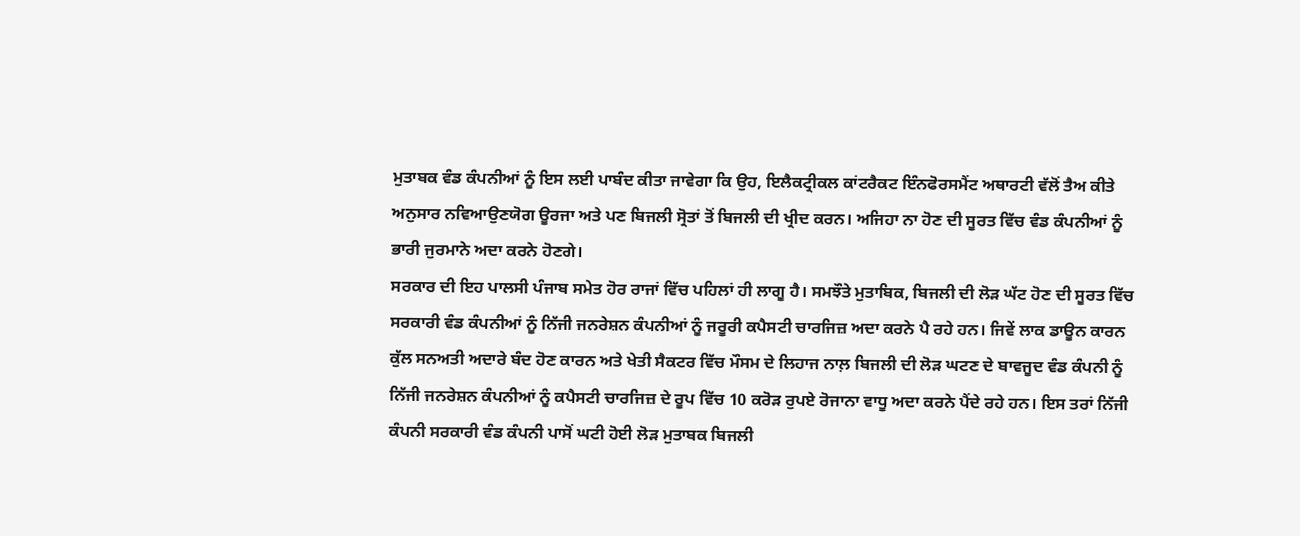ਮੁਤਾਬਕ ਵੰਡ ਕੰਪਨੀਆਂ ਨੂੰ ਇਸ ਲਈ ਪਾਬੰਦ ਕੀਤਾ ਜਾਵੇਗਾ ਕਿ ਉਹ, ਇਲੈਕਟ੍ਰੀਕਲ ਕਾਂਟਰੈਕਟ ਇੰਨਫੋਰਸਮੈਂਟ ਅਥਾਰਟੀ ਵੱਲੋਂ ਤੈਅ ਕੀਤੇ ਅਨੁਸਾਰ ਨਵਿਆਉਣਯੋਗ ਊਰਜਾ ਅਤੇ ਪਣ ਬਿਜਲੀ ਸ੍ਰੋਤਾਂ ਤੋਂ ਬਿਜਲੀ ਦੀ ਖ੍ਰੀਦ ਕਰਨ। ਅਜਿਹਾ ਨਾ ਹੋਣ ਦੀ ਸੂਰਤ ਵਿੱਚ ਵੰਡ ਕੰਪਨੀਆਂ ਨੂੰ ਭਾਰੀ ਜੁਰਮਾਨੇ ਅਦਾ ਕਰਨੇ ਹੋਣਗੇ।
ਸਰਕਾਰ ਦੀ ਇਹ ਪਾਲਸੀ ਪੰਜਾਬ ਸਮੇਤ ਹੋਰ ਰਾਜਾਂ ਵਿੱਚ ਪਹਿਲਾਂ ਹੀ ਲਾਗੂ ਹੈ। ਸਮਝੌਤੇ ਮੁਤਾਬਿਕ, ਬਿਜਲੀ ਦੀ ਲੋੜ ਘੱਟ ਹੋਣ ਦੀ ਸੂਰਤ ਵਿੱਚ ਸਰਕਾਰੀ ਵੰਡ ਕੰਪਨੀਆਂ ਨੂੰ ਨਿੱਜੀ ਜਨਰੇਸ਼ਨ ਕੰਪਨੀਆਂ ਨੂੰ ਜਰੂਰੀ ਕਪੈਸਟੀ ਚਾਰਜਿਜ਼ ਅਦਾ ਕਰਨੇ ਪੈ ਰਹੇ ਹਨ। ਜਿਵੇਂ ਲਾਕ ਡਾਊਨ ਕਾਰਨ ਕੁੱਲ ਸਨਅਤੀ ਅਦਾਰੇ ਬੰਦ ਹੋਣ ਕਾਰਨ ਅਤੇ ਖੇਤੀ ਸੈਕਟਰ ਵਿੱਚ ਮੌਸਮ ਦੇ ਲਿਹਾਜ ਨਾਲ਼ ਬਿਜਲੀ ਦੀ ਲੋੜ ਘਟਣ ਦੇ ਬਾਵਜੂਦ ਵੰਡ ਕੰਪਨੀ ਨੂੰ ਨਿੱਜੀ ਜਨਰੇਸ਼ਨ ਕੰਪਨੀਆਂ ਨੂੰ ਕਪੈਸਟੀ ਚਾਰਜਿਜ਼ ਦੇ ਰੂਪ ਵਿੱਚ 10 ਕਰੋੜ ਰੁਪਏ ਰੋਜਾਨਾ ਵਾਧੂ ਅਦਾ ਕਰਨੇ ਪੈਂਦੇ ਰਹੇ ਹਨ। ਇਸ ਤਰਾਂ ਨਿੱਜੀ ਕੰਪਨੀ ਸਰਕਾਰੀ ਵੰਡ ਕੰਪਨੀ ਪਾਸੋਂ ਘਟੀ ਹੋਈ ਲੋੜ ਮੁਤਾਬਕ ਬਿਜਲੀ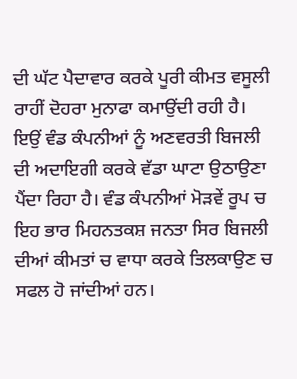ਦੀ ਘੱਟ ਪੈਦਾਵਾਰ ਕਰਕੇ ਪੂਰੀ ਕੀਮਤ ਵਸੂਲੀ ਰਾਹੀਂ ਦੋਹਰਾ ਮੁਨਾਫਾ ਕਮਾਉਂਦੀ ਰਹੀ ਹੈ। ਇਉਂ ਵੰਡ ਕੰਪਨੀਆਂ ਨੂੰ ਅਣਵਰਤੀ ਬਿਜਲੀ ਦੀ ਅਦਾਇਗੀ ਕਰਕੇ ਵੱਡਾ ਘਾਟਾ ਉਠਾਉਣਾ ਪੈਂਦਾ ਰਿਹਾ ਹੈ। ਵੰਡ ਕੰਪਨੀਆਂ ਮੋੜਵੇਂ ਰੂਪ ਚ ਇਹ ਭਾਰ ਮਿਹਨਤਕਸ਼ ਜਨਤਾ ਸਿਰ ਬਿਜਲੀ ਦੀਆਂ ਕੀਮਤਾਂ ਚ ਵਾਧਾ ਕਰਕੇ ਤਿਲਕਾਉਣ ਚ ਸਫਲ ਹੋ ਜਾਂਦੀਆਂ ਹਨ।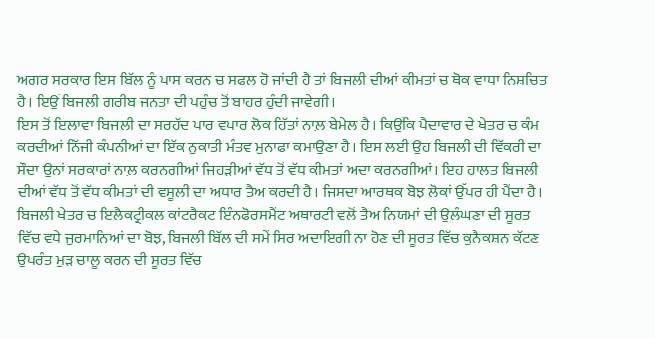ਅਗਰ ਸਰਕਾਰ ਇਸ ਬਿੱਲ ਨੂੰ ਪਾਸ ਕਰਨ ਚ ਸਫਲ ਹੋ ਜਾਂਦੀ ਹੈ ਤਾਂ ਬਿਜਲੀ ਦੀਆਂ ਕੀਮਤਾਂ ਚ ਥੋਕ ਵਾਧਾ ਨਿਸ਼ਚਿਤ ਹੈ। ਇਉਂ ਬਿਜਲੀ ਗਰੀਬ ਜਨਤਾ ਦੀ ਪਹੁੰਚ ਤੋਂ ਬਾਹਰ ਹੁੰਦੀ ਜਾਵੇਗੀ।
ਇਸ ਤੋਂ ਇਲਾਵਾ ਬਿਜਲੀ ਦਾ ਸਰਹੱਦ ਪਾਰ ਵਪਾਰ ਲੋਕ ਹਿੱਤਾਂ ਨਾਲ਼ ਬੇਮੇਲ ਹੈ। ਕਿਉਂਕਿ ਪੈਦਾਵਾਰ ਦੇ ਖੇਤਰ ਚ ਕੰਮ ਕਰਦੀਆਂ ਨਿੱਜੀ ਕੰਪਨੀਆਂ ਦਾ ਇੱਕ ਨੁਕਾਤੀ ਮੰਤਵ ਮੁਨਾਫਾ ਕਮਾਉਣਾ ਹੈ। ਇਸ ਲਈ ਉਹ ਬਿਜਲੀ ਦੀ ਵਿੱਕਰੀ ਦਾ ਸੌਦਾ ਉਨਾਂ ਸਰਕਾਰਾਂ ਨਾਲ਼ ਕਰਨਗੀਆਂ ਜਿਹੜੀਆਂ ਵੱਧ ਤੋਂ ਵੱਧ ਕੀਮਤਾਂ ਅਦਾ ਕਰਨਗੀਆਂ। ਇਹ ਹਾਲਤ ਬਿਜਲੀ ਦੀਆਂ ਵੱਧ ਤੋਂ ਵੱਧ ਕੀਮਤਾਂ ਦੀ ਵਸੂਲੀ ਦਾ ਅਧਾਰ ਤੈਅ ਕਰਦੀ ਹੈ। ਜਿਸਦਾ ਆਰਥਕ ਬੋਝ ਲੋਕਾਂ ਉੱਪਰ ਹੀ ਪੈਂਦਾ ਹੈ।
ਬਿਜਲੀ ਖੇਤਰ ਚ ਇਲੈਕਟ੍ਰੀਕਲ ਕਾਂਟਰੈਕਟ ਇੰਨਫੋਰਸਮੈਂਟ ਅਥਾਰਟੀ ਵਲੋਂ ਤੈਅ ਨਿਯਮਾਂ ਦੀ ਉਲੰਘਣਾ ਦੀ ਸੂਰਤ ਵਿੱਚ ਵਧੇ ਜੁਰਮਾਨਿਆਂ ਦਾ ਬੋਝ, ਬਿਜਲੀ ਬਿੱਲ ਦੀ ਸਮੇਂ ਸਿਰ ਅਦਾਇਗੀ ਨਾ ਹੋਣ ਦੀ ਸੂਰਤ ਵਿੱਚ ਕੁਨੈਕਸ਼ਨ ਕੱਟਣ ਉਪਰੰਤ ਮੁੜ ਚਾਲੂ ਕਰਨ ਦੀ ਸੂਰਤ ਵਿੱਚ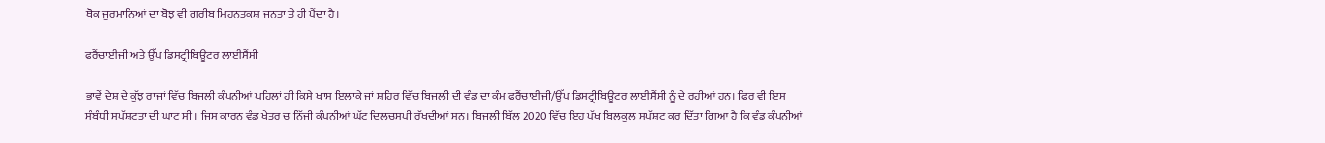ਥੋਕ ਜੁਰਮਾਨਿਆਂ ਦਾ ਬੋਝ ਵੀ ਗਰੀਬ ਮਿਹਨਤਕਸ਼ ਜਨਤਾ ਤੇ ਹੀ ਪੈਂਦਾ ਹੈ।

ਫਰੈਂਚਾਈਜੀ ਅਤੇ ਉੱਪ ਡਿਸਟ੍ਰੀਬਿਊਟਰ ਲਾਈਸੈਂਸੀ

ਭਾਵੇਂ ਦੇਸ਼ ਦੇ ਕੁੱਝ ਰਾਜਾਂ ਵਿੱਚ ਬਿਜਲੀ ਕੰਪਨੀਆਂ ਪਹਿਲਾਂ ਹੀ ਕਿਸੇ ਖਾਸ ਇਲਾਕੇ ਜਾਂ ਸ਼ਹਿਰ ਵਿੱਚ ਬਿਜਲੀ ਦੀ ਵੰਡ ਦਾ ਕੰਮ ਫਰੈਂਚਾਈਜੀ/ਉੱਪ ਡਿਸਟ੍ਰੀਬਿਊਟਰ ਲਾਈਸੈਂਸੀ ਨੂੰ ਦੇ ਰਹੀਆਂ ਹਨ। ਫਿਰ ਵੀ ਇਸ ਸੰਬੰਧੀ ਸਪੱਸ਼ਟਤਾ ਦੀ ਘਾਟ ਸੀ। ਜਿਸ ਕਾਰਨ ਵੰਡ ਖੇਤਰ ਚ ਨਿੱਜੀ ਕੰਪਨੀਆਂ ਘੱਟ ਦਿਲਚਸਪੀ ਰੱਖਦੀਆਂ ਸਨ। ਬਿਜਲੀ ਬਿੱਲ 2020 ਵਿੱਚ ਇਹ ਪੱਖ ਬਿਲਕੁਲ ਸਪੱਸ਼ਟ ਕਰ ਦਿੱਤਾ ਗਿਆ ਹੈ ਕਿ ਵੰਡ ਕੰਪਨੀਆਂ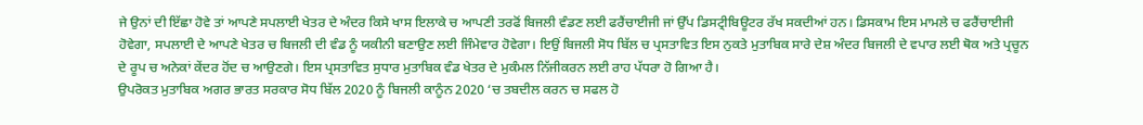ਜੇ ਉਨਾਂ ਦੀ ਇੱਛਾ ਹੋਵੇ ਤਾਂ ਆਪਣੇ ਸਪਲਾਈ ਖੇਤਰ ਦੇ ਅੰਦਰ ਕਿਸੇ ਖਾਸ ਇਲਾਕੇ ਚ ਆਪਣੀ ਤਰਫੋਂ ਬਿਜਲੀ ਵੰਡਣ ਲਈ ਫਰੈਂਚਾਈਜੀ ਜਾਂ ਉੱਪ ਡਿਸਟ੍ਰੀਬਿਊਟਰ ਰੱਖ ਸਕਦੀਆਂ ਹਨ। ਡਿਸਕਾਮ ਇਸ ਮਾਮਲੇ ਚ ਫਰੈਂਚਾਈਜੀ ਹੋਵੇਗਾ, ਸਪਲਾਈ ਦੇ ਆਪਣੇ ਖੇਤਰ ਚ ਬਿਜਲੀ ਦੀ ਵੰਡ ਨੂੰ ਯਕੀਨੀ ਬਣਾਉਣ ਲਈ ਜਿੰਮੇਵਾਰ ਹੋਵੇਗਾ। ਇਉਂ ਬਿਜਲੀ ਸੋਧ ਬਿੱਲ ਚ ਪ੍ਰਸਤਾਵਿਤ ਇਸ ਨੁਕਤੇ ਮੁਤਾਬਿਕ ਸਾਰੇ ਦੇਸ਼ ਅੰਦਰ ਬਿਜਲੀ ਦੇ ਵਪਾਰ ਲਈ ਥੋਕ ਅਤੇ ਪ੍ਰਚੂਨ ਦੇ ਰੂਪ ਚ ਅਨੇਕਾਂ ਕੇਂਦਰ ਹੋਂਦ ਚ ਆਉਣਗੇ। ਇਸ ਪ੍ਰਸਤਾਵਿਤ ਸੁਧਾਰ ਮੁਤਾਬਿਕ ਵੰਡ ਖੇਤਰ ਦੇ ਮੁਕੰਮਲ ਨਿੱਜੀਕਰਨ ਲਈ ਰਾਹ ਪੱਧਰਾ ਹੋ ਗਿਆ ਹੈ।
ਉਪਰੋਕਤ ਮੁਤਾਬਿਕ ਅਗਰ ਭਾਰਤ ਸਰਕਾਰ ਸੋਧ ਬਿੱਲ 2020 ਨੂੰ ਬਿਜਲੀ ਕਾਨੂੰਨ 2020 ‘ਚ ਤਬਦੀਲ ਕਰਨ ਚ ਸਫਲ ਹੋ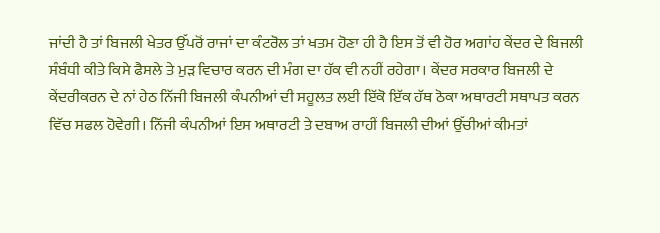ਜਾਂਦੀ ਹੈ ਤਾਂ ਬਿਜਲੀ ਖੇਤਰ ਉੱਪਰੋਂ ਰਾਜਾਂ ਦਾ ਕੰਟਰੋਲ ਤਾਂ ਖਤਮ ਹੋਣਾ ਹੀ ਹੈ ਇਸ ਤੋਂ ਵੀ ਹੋਰ ਅਗਾਂਹ ਕੇਂਦਰ ਦੇ ਬਿਜਲੀ ਸੰਬੰਧੀ ਕੀਤੇ ਕਿਸੇ ਫੈਸਲੇ ਤੇ ਮੁੜ ਵਿਚਾਰ ਕਰਨ ਦੀ ਮੰਗ ਦਾ ਹੱਕ ਵੀ ਨਹੀਂ ਰਹੇਗਾ। ਕੇਂਦਰ ਸਰਕਾਰ ਬਿਜਲੀ ਦੇ ਕੇਂਦਰੀਕਰਨ ਦੇ ਨਾਂ ਹੇਠ ਨਿੱਜੀ ਬਿਜਲੀ ਕੰਪਨੀਆਂ ਦੀ ਸਹੂਲਤ ਲਈ ਇੱਕੋ ਇੱਕ ਹੱਥ ਠੋਕਾ ਅਥਾਰਟੀ ਸਥਾਪਤ ਕਰਨ ਵਿੱਚ ਸਫਲ ਹੋਵੇਗੀ। ਨਿੱਜੀ ਕੰਪਨੀਆਂ ਇਸ ਅਥਾਰਟੀ ਤੇ ਦਬਾਅ ਰਾਹੀਂ ਬਿਜਲੀ ਦੀਆਂ ਉੱਚੀਆਂ ਕੀਮਤਾਂ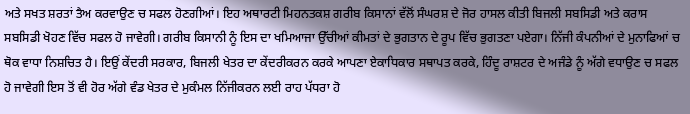ਅਤੇ ਸਖਤ ਸ਼ਰਤਾਂ ਤੈਅ ਕਰਵਾਉਣ ਚ ਸਫਲ ਹੋਣਗੀਆਂ। ਇਹ ਅਥਾਰਟੀ ਮਿਹਨਤਕਸ਼ ਗਰੀਬ ਕਿਸਾਨਾਂ ਵੱਲੋਂ ਸੰਘਰਸ਼ ਦੇ ਜੋਰ ਹਾਸਲ ਕੀਤੀ ਬਿਜਲੀ ਸਬਸਿਡੀ ਅਤੇ ਕਰਾਸ ਸਬਸਿਡੀ ਖੋਹਣ ਵਿੱਚ ਸਫਲ ਹੋ ਜਾਵੇਗੀ। ਗਰੀਬ ਕਿਸਾਨੀ ਨੂੰ ਇਸ ਦਾ ਖਮਿਆਜਾ ਉੱਚੀਆਂ ਕੀਮਤਾਂ ਦੇ ਭੁਗਤਾਨ ਦੇ ਰੂਪ ਵਿੱਚ ਭੁਗਤਣਾ ਪਏਗਾ। ਨਿੱਜੀ ਕੰਪਨੀਆਂ ਦੇ ਮੁਨਾਫਿਆਂ ਚ ਥੋਕ ਵਾਧਾ ਨਿਸ਼ਚਿਤ ਹੈ। ਇਉਂ ਕੇਂਦਰੀ ਸਰਕਾਰ, ਬਿਜਲੀ ਖੇਤਰ ਦਾ ਕੇਂਦਰੀਕਰਨ ਕਰਕੇ ਆਪਣਾ ਏਕਾਧਿਕਾਰ ਸਥਾਪਤ ਕਰਕੇ, ਹਿੰਦੂ ਰਾਸ਼ਟਰ ਦੇ ਅਜੰਡੇ ਨੂੰ ਅੱਗੇ ਵਧਾਉਣ ਚ ਸਫਲ ਹੋ ਜਾਵੇਗੀ ਇਸ ਤੋਂ ਵੀ ਹੋਰ ਅੱਗੇ ਵੰਡ ਖੇਤਰ ਦੇ ਮੁਕੰਮਲ ਨਿੱਜੀਕਰਨ ਲਈ ਰਾਹ ਪੱਧਰਾ ਹੋ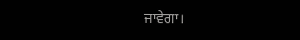ਜਾਵੇਗਾ।